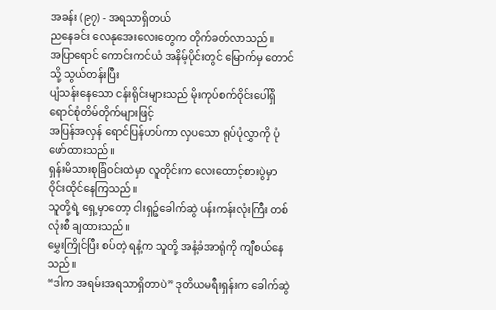အခန်း (၉၇) - အရသာရှိတယ်
ညနေခင်း လေနုအေးလေးတွေက တိုက်ခတ်လာသည်။
အပြာရောင် ကောင်းကင်ယံ အနိမ့်ပိုင်းတွင် မြောက်မှ တောင်သို့ သွယ်တန်းပြီး
ပျံသန်းနေသော ငန်းရိုင်းများသည် မိုးကုပ်စက်ဝိုင်းပေါ်ရှိ ရောင်စုံတိမ်တိုက်များဖြင့်
အပြန်အလှန် ရောင်ပြန်ဟပ်ကာ လှပသော ရုပ်ပုံလွှာကို ပုံဖော်ထားသည်။
ရှန်းမိသားစုခြံဝင်းထဲမှာ လူတိုင်းက လေးထောင့်စားပွဲမှာ ဝိုင်းထိုင်နေကြသည်။
သူတို့ရဲ့ ရှေ့မှာတော့ ငါးရှဉ့်ခေါက်ဆွဲ ပန်းကန်းလုံးကြီး တစ်လုံးစီ ချထားသည်။
မွှေးကြိုင်ပြီး စပ်တဲ့ ရနံ့က သူတို့ အနံ့ခံအာရုံကို ကျီစယ်နေသည်။
“ဒါက အရမ်းအရသာရှိတာပဲ” ဒုတိယမရီးရှန်းက ခေါက်ဆွဲ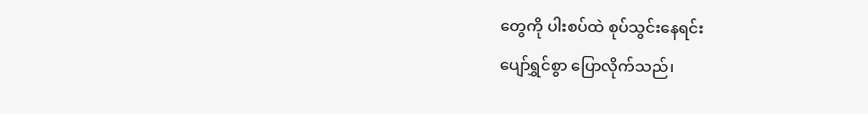တွေကို ပါးစပ်ထဲ စုပ်သွင်းနေရင်း
ပျော်ရွှင်စွာ ပြောလိုက်သည်၊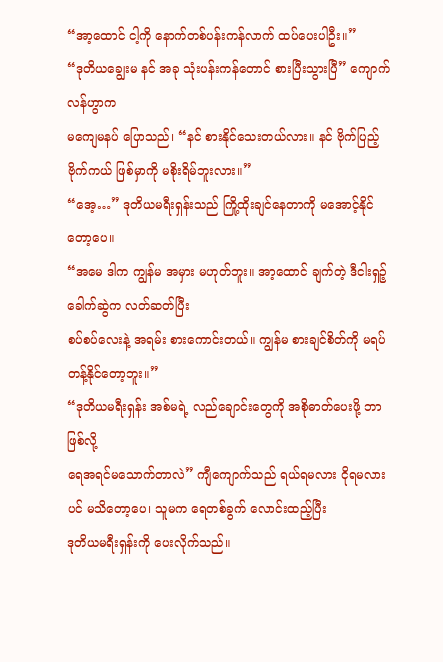“အာ့ထောင် ငါ့ကို နောက်တစ်ပန်းကန်လာက် ထပ်ပေးပါဦး။”
“ဒုတိယချွေးမ နင် အခု သုံးပန်းကန်တောင် စားပြီးသွားပြီ” ကျောက်လန်ဟွာက
မကျေမနပ် ပြောသည်၊ “နင် စားနိုင်သေးတယ်လား။ နင် ဗိုက်ပြည့် ဗိုက်ကယ် ဖြစ်မှာကို မစိုးရိမ်ဘူးလား။”
“အေ့…” ဒုတိယမရီးရှန်းသည် ကြို့ထိုးချင်နေတာကို မအောင့်နိုင်တော့ပေ။
“အမေ ဒါက ကျွန်မ အမှား မဟုတ်ဘူး။ အာ့ထောင် ချက်တဲ့ ဒီငါးရှဉ့်ခေါက်ဆွဲက လတ်ဆတ်ပြီး
စပ်စပ်လေးနဲ့ အရမ်း စားကောင်းတယ်။ ကျွန်မ စားချင်စိတ်ကို မရပ်တန့်နိုင်တော့ဘူး။”
“ဒုတိယမရီးရှန်း အစ်မရဲ့ လည်ချောင်းတွေကို အစိုဓာတ်ပေးဖို့ ဘာဖြစ်လို့
ရေအရင်မသောက်တာလဲ” ကျီကျောက်သည် ရယ်ရမလား ငိုရမလားပင် မသိတော့ပေ၊ သူမက ရေတစ်ခွက် လောင်းထည့်ပြီး
ဒုတိယမရီးရှန်းကို ပေးလိုက်သည်။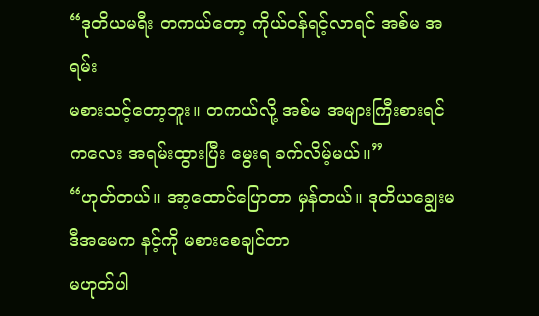“ဒုတိယမရီး တကယ်တော့ ကိုယ်ဝန်ရင့်လာရင် အစ်မ အရမ်း
မစားသင့်တော့ဘူး။ တကယ်လို့ အစ်မ အများကြီးစားရင် ကလေး အရမ်းထွားပြီး မွေးရ ခက်လိမ့်မယ်။”
“ဟုတ်တယ်။ အာ့ထောင်ပြောတာ မှန်တယ်။ ဒုတိယချွေးမ ဒီအမေက နင့်ကို မစားစေချင်တာ
မဟုတ်ပါ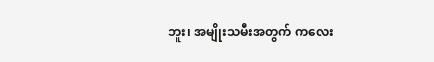ဘူး၊ အမျိုးသမီးအတွက် ကလေး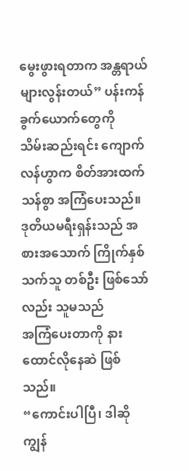မွေးဖွားရတာက အန္တရာယ်များလွန်းတယ်” ပန်းကန်ခွက်ယောက်တွေကို
သိမ်းဆည်းရင်း ကျောက်လန်ဟွာက စိတ်အားထက်သန်စွာ အကြံပေးသည်။
ဒုတိယမရီးရှန်းသည် အစားအသောက် ကြိုက်နှစ်သက်သူ တစ်ဦး ဖြစ်သော်လည်း သူမသည်
အကြံပေးတာကို နားထောင်လိုနေဆဲ ဖြစ်သည်။
“ကောင်းပါပြီ၊ ဒါဆို ကျွန်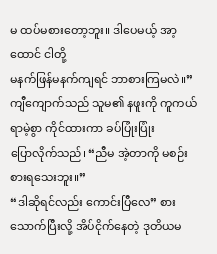မ ထပ်မစားတော့ဘူး။ ဒါပေမယ့် အာ့ထောင် ငါတို့
မနက်ဖြန်မနက်ကျရင် ဘာစားကြမလဲ။”
ကျီကျောက်သည် သူမ၏ နဖူးကို ကူကယ်ရာမဲ့စွာ ကိုင်ထားကာ ခပ်ပြုံးပြုံး
ပြောလိုက်သည်၊ “ညီမ အဲ့တာကို မစဉ်းစားရသေးဘူး။”
“ဒါဆိုရင်လည်း ကောင်းပြီလေ” စားသောက်ပြီးလို့ အိပ်ငိုက်နေတဲ့ ဒုတိယမ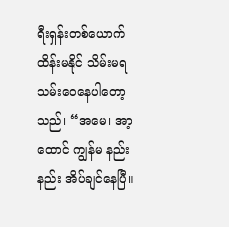ရီးရှန်းတစ်ယောက်
ထိန်းမနိုင် သိမ်းမရ သမ်းဝေနေပါတော့သည်၊ “အမေ၊ အာ့ထောင် ကျွန်မ နည်းနည်း အိပ်ချင်နေပြီ။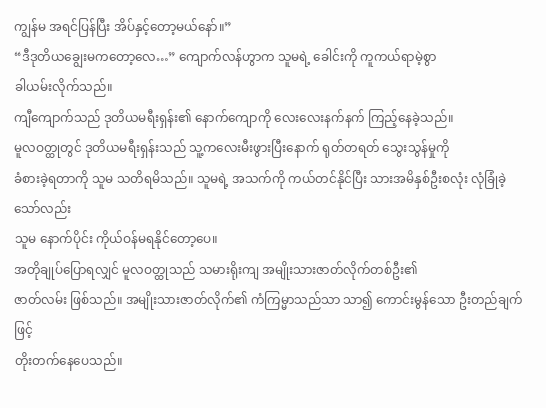ကျွန်မ အရင်ပြန်ပြီး အိပ်နှင့်တော့မယ်နော်။”
“ဒီဒုတိယချွေးမကတော့လေ…” ကျောက်လန်ဟွာက သူမရဲ့ ခေါင်းကို ကူကယ်ရာမဲ့စွာ
ခါယမ်းလိုက်သည်။
ကျီကျောက်သည် ဒုတိယမရီးရှန်း၏ နောက်ကျောကို လေးလေးနက်နက် ကြည့်နေခဲ့သည်။
မူလဝတ္ထုတွင် ဒုတိယမရီးရှန်းသည် သူ့ကလေးမီးဖွားပြီးနောက် ရုတ်တရတ် သွေးသွန်မှုကို
ခံစားခဲ့ရတာကို သူမ သတိရမိသည်။ သူမရဲ့ အသက်ကို ကယ်တင်နိုင်ပြီး သားအမိနှစ်ဦးစလုံး လုံခြုံခဲ့သော်လည်း
သူမ နောက်ပိုင်း ကိုယ်ဝန်မရနိုင်တော့ပေ။
အတိုချုပ်ပြောရလျှင် မူလဝတ္ထုသည် သမားရိုးကျ အမျိုးသားဇာတ်လိုက်တစ်ဦး၏
ဇာတ်လမ်း ဖြစ်သည်။ အမျိုးသားဇာတ်လိုက်၏ ကံကြမ္မာသည်သာ သာ၍ ကောင်းမွန်သော ဦးတည်ချက်ဖြင့်
တိုးတက်နေပေသည်။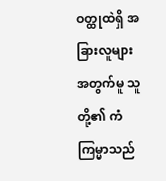ဝတ္ထုထဲရှိ အခြားလူများအတွက်မူ သူတို့၏ ကံကြမ္မာသည်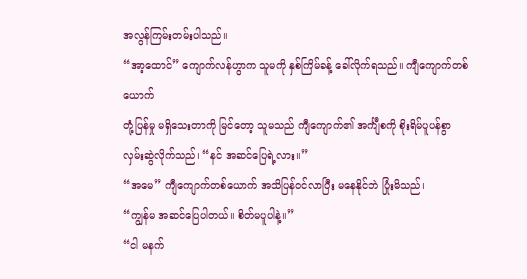အလွန်ကြမ်းတမ်းပါသည်။
“အာ့ထောင်” ကျောက်လန်ဟွာက သူမကို နှစ်ကြိမ်ခန့် ခေါ်လိုက်ရသည်။ ကျီကျောက်တစ်ယောက်
တုံ့ပြန်မှု မရှိသေးတာကို မြင်တော့ သူမသည် ကျီကျောက်၏ အင်္ကျီစကို စိုးရိမ်ပူပန်စွာ
လှမ်းဆွဲလိုက်သည်၊ “နင် အဆင်ပြေရဲ့လား။”
“အမေ” ကျီကျောက်တစ်ယောက် အသိပြန်ဝင်လာပြီး မနေနိုင်ဘဲ ပြုံးမိသည်၊
“ကျွန်မ အဆင်ပြေပါတယ်။ စိတ်မပူပါနဲ့။”
“ငါ မနက်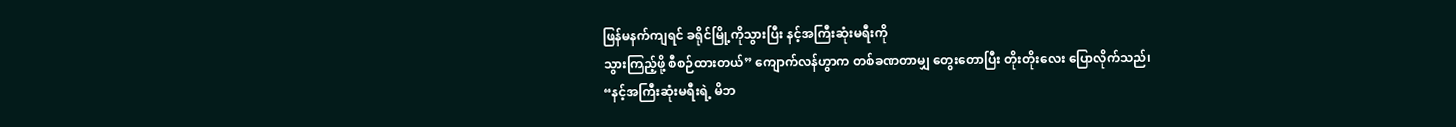ဖြန်မနက်ကျရင် ခရိုင်မြို့ကိုသွားပြီး နင့်အကြီးဆုံးမရီးကို
သွားကြည့်ဖို့ စီစဉ်ထားတယ်” ကျောက်လန်ဟွာက တစ်ခဏတာမျှ တွေးတောပြီး တိုးတိုးလေး ပြောလိုက်သည်၊
“နင့်အကြီးဆုံးမရီးရဲ့ မိဘ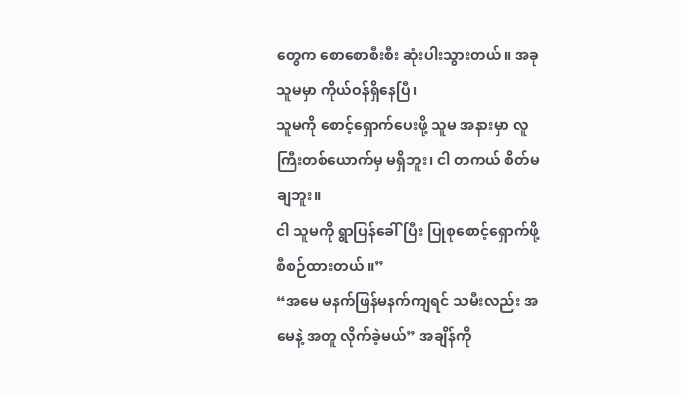တွေက စောစောစီးစီး ဆုံးပါးသွားတယ်။ အခု သူမမှာ ကိုယ်ဝန်ရှိနေပြီ၊
သူမကို စောင့်ရှောက်ပေးဖို့ သူမ အနားမှာ လူကြီးတစ်ယောက်မှ မရှိဘူး၊ ငါ တကယ် စိတ်မချဘူး။
ငါ သူမကို ရွာပြန်ခေါ်ပြီး ပြုစုစောင့်ရှောက်ဖို့ စီစဉ်ထားတယ်။”
“အမေ မနက်ဖြန်မနက်ကျရင် သမီးလည်း အမေနဲ့ အတူ လိုက်ခဲ့မယ်” အချိန်ကို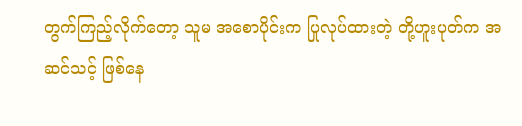တွက်ကြည့်လိုက်တော့ သူမ အစောပိုင်းက ပြုလုပ်ထားတဲ့ တို့ဟူးပုတ်က အဆင်သင့် ဖြစ်နေ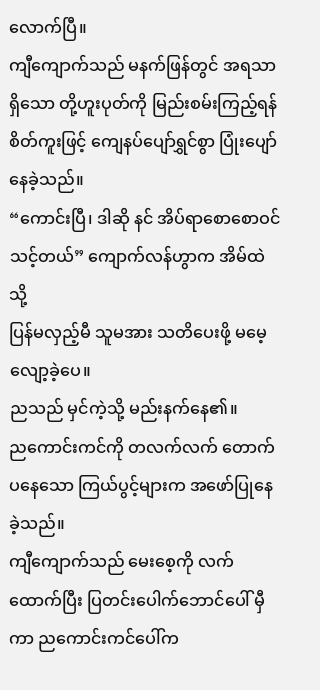လောက်ပြီ။
ကျီကျောက်သည် မနက်ဖြန်တွင် အရသာရှိသော တို့ဟူးပုတ်ကို မြည်းစမ်းကြည့်ရန်
စိတ်ကူးဖြင့် ကျေနပ်ပျော်ရွှင်စွာ ပြုံးပျော်နေခဲ့သည်။
“ကောင်းပြီ၊ ဒါဆို နင် အိပ်ရာစောစောဝင်သင့်တယ်” ကျောက်လန်ဟွာက အိမ်ထဲသို့
ပြန်မလှည့်မီ သူမအား သတိပေးဖို့ မမေ့လျော့ခဲ့ပေ။
ညသည် မှင်ကဲ့သို့ မည်းနက်နေ၏။
ညကောင်းကင်ကို တလက်လက် တောက်ပနေသော ကြယ်ပွင့်များက အဖော်ပြုနေခဲ့သည်။
ကျီကျောက်သည် မေးစေ့ကို လက်ထောက်ပြီး ပြတင်းပေါက်ဘောင်ပေါ် မှီကာ ညကောင်းကင်ပေါ်က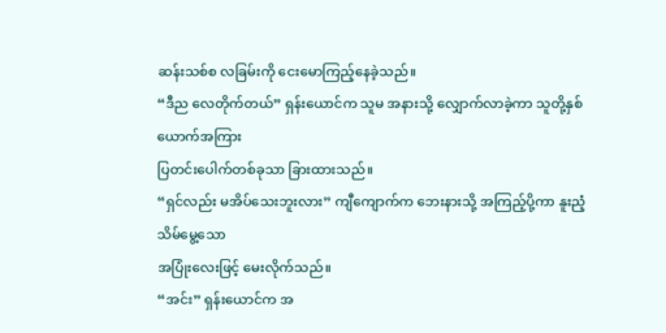ဆန်းသစ်စ လခြမ်းကို ငေးမောကြည့်နေခဲ့သည်။
“ဒီည လေတိုက်တယ်” ရှန်းယောင်က သူမ အနားသို့ လျှောက်လာခဲ့ကာ သူတို့နှစ်ယောက်အကြား
ပြတင်းပေါက်တစ်ခုသာ ခြားထားသည်။
“ရှင်လည်း မအိပ်သေးဘူးလား” ကျီကျောက်က ဘေးနားသို့ အကြည့်ပို့ကာ နူးညံ့သိမ်မွေ့သော
အပြုံးလေးဖြင့် မေးလိုက်သည်။
“အင်း” ရှန်းယောင်က အ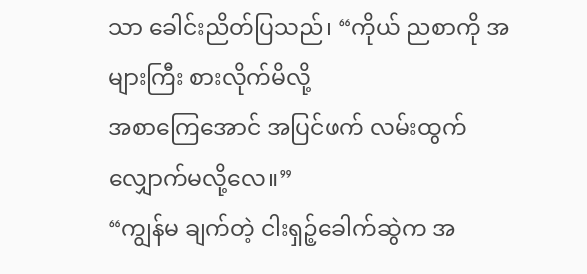သာ ခေါင်းညိတ်ပြသည်၊ “ကိုယ် ညစာကို အများကြီး စားလိုက်မိလို့
အစာကြေအောင် အပြင်ဖက် လမ်းထွက်လျှောက်မလို့လေ။”
“ကျွန်မ ချက်တဲ့ ငါးရှဉ့်ခေါက်ဆွဲက အ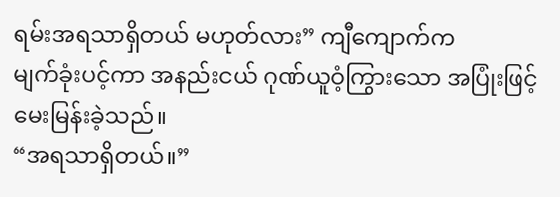ရမ်းအရသာရှိတယ် မဟုတ်လား” ကျီကျောက်က
မျက်ခုံးပင့်ကာ အနည်းငယ် ဂုဏ်ယူဝံ့ကြွားသော အပြုံးဖြင့် မေးမြန်းခဲ့သည်။
“အရသာရှိတယ်။”